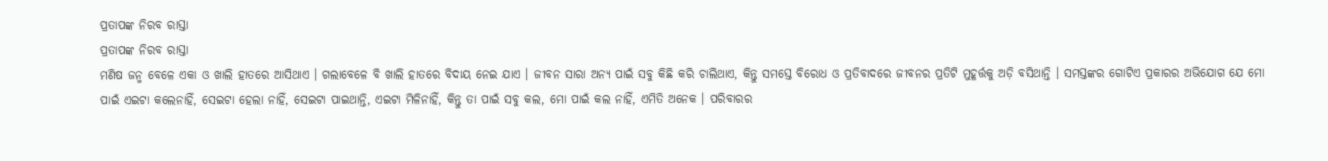ପ୍ରତାପଙ୍କ ନିରବ ରାସ୍ତା
ପ୍ରତାପଙ୍କ ନିରବ ରାସ୍ତା
ମଣିଷ ଜନ୍ମ ବେଳେ ଏକା ଓ ଖାଲି ହାତରେ ଆସିଥାଏ । ଗଲାବେଳେ ବି ଖାଲି ହାତରେ ବିଦାୟ ନେଇ ଯାଏ । ଜୀବନ ସାରା ଅନ୍ୟ ପାଇଁ ସବୁ କିଛି କରି ଚାଲିଥାଏ, କିନ୍ତୁ ସମସ୍ତେ ବିରୋଧ ଓ ପ୍ରତିବାଦରେ ଜୀବନର ପ୍ରତିଟି ମୁହୂର୍ତ୍ତକୁ ଅଡ଼ି ବସିଥାନ୍ତି । ସମସ୍ତଙ୍କର ଗୋଟିଏ ପ୍ରକାରର ଅଭିଯୋଗ ଯେ ମୋ ପାଇଁ ଏଇଟା କଲେନାହିଁ, ସେଇଟା ହେଲା ନାହିଁ, ସେଇଟା ପାଇଥାନ୍ତି, ଏଇଟା ମିଳିନାହିଁ, କିନ୍ତୁ ତା ପାଇଁ ସବୁ କଲ, ମୋ ପାଇଁ କଲ ନାହିଁ, ଏମିତି ଅନେକ । ପରିବାରର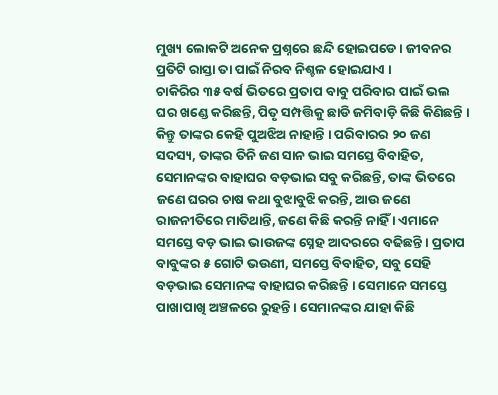ମୁଖ୍ୟ ଲୋକଟି ଅନେକ ପ୍ରଶ୍ନରେ ଛନ୍ଦି ହୋଇପଡେ । ଜୀବନର ପ୍ରତିଟି ରାସ୍ତା ତା ପାଇଁ ନିରବ ନିଶ୍ଚଳ ହୋଇଯାଏ ।
ଚାକିରିର ୩୫ ବର୍ଷ ଭିତରେ ପ୍ରତାପ ବାବୁ ପରିବାର ପାଇଁ ଭଲ ଘର ଖଣ୍ଡେ କରିଛନ୍ତି, ପିତୃ ସମ୍ପତ୍ତିକୁ ଛାଡି ଜମିବାଡ଼ି କିଛି କିଣିଛନ୍ତି । କିନ୍ତୁ ତାଙ୍କର କେହି ପୁଅଝିଅ ନାହାନ୍ତି । ପରିବାରର ୨୦ ଜଣ ସଦସ୍ୟ, ତାଙ୍କର ତିନି ଜଣ ସାନ ଭାଇ ସମସ୍ତେ ବିବାହିତ, ସେମାନଙ୍କର ବାହାଘର ବଡ଼ଭାଇ ସବୁ କରିଛନ୍ତି, ତାଙ୍କ ଭିତରେ ଜଣେ ଘରର ଚାଷ କଥା ବୁଝାବୁଝି କରନ୍ତି, ଆଉ ଜଣେ ରାଜନୀତିରେ ମାତିଥାନ୍ତି, ଜଣେ କିଛି କରନ୍ତି ନାହିଁ । ଏମାନେ ସମସ୍ତେ ବଡ଼ ଭାଇ ଭାଉଜଙ୍କ ସ୍ନେହ ଆଦରରେ ବଢିଛନ୍ତି । ପ୍ରତାପ ବାବୁଙ୍କର ୫ ଗୋଟି ଭଉଣୀ, ସମସ୍ତେ ବିବାହିତ, ସବୁ ସେହି ବଡ଼ଭାଇ ସେମାନଙ୍କ ବାହାଘର କରିଛନ୍ତି । ସେମାନେ ସମସ୍ତେ ପାଖାପାଖି ଅଞ୍ଚଳରେ ରୁହନ୍ତି । ସେମାନଙ୍କର ଯାହା କିଛି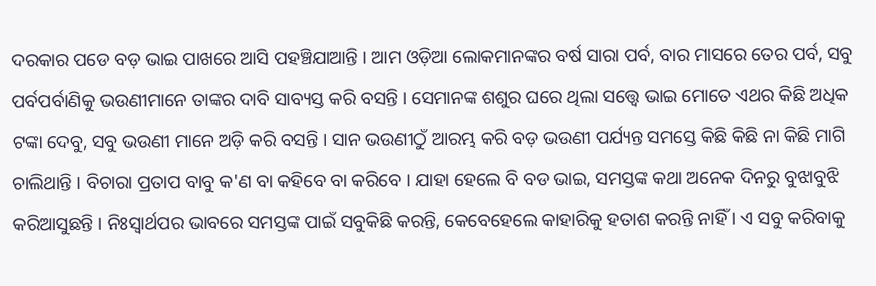ଦରକାର ପଡେ ବଡ଼ ଭାଇ ପାଖରେ ଆସି ପହଞ୍ଚିଯାଆନ୍ତି । ଆମ ଓଡ଼ିଆ ଲୋକମାନଙ୍କର ବର୍ଷ ସାରା ପର୍ବ, ବାର ମାସରେ ତେର ପର୍ବ, ସବୁ ପର୍ବପର୍ବାଣିକୁ ଭଉଣୀମାନେ ତାଙ୍କର ଦାବି ସାବ୍ୟସ୍ତ କରି ବସନ୍ତି । ସେମାନଙ୍କ ଶଶୁର ଘରେ ଥିଲା ସତ୍ତ୍ୱେ ଭାଇ ମୋତେ ଏଥର କିଛି ଅଧିକ ଟଙ୍କା ଦେବୁ, ସବୁ ଭଉଣୀ ମାନେ ଅଡ଼ି କରି ବସନ୍ତି । ସାନ ଭଉଣୀଠୁଁ ଆରମ୍ଭ କରି ବଡ଼ ଭଉଣୀ ପର୍ଯ୍ୟନ୍ତ ସମସ୍ତେ କିଛି କିଛି ନା କିଛି ମାଗି ଚାଲିଥାନ୍ତି । ବିଚାରା ପ୍ରତାପ ବାବୁ କ'ଣ ବା କହିବେ ବା କରିବେ । ଯାହା ହେଲେ ବି ବଡ ଭାଇ, ସମସ୍ତଙ୍କ କଥା ଅନେକ ଦିନରୁ ବୁଝାବୁଝି କରିଆସୁଛନ୍ତି । ନିଃସ୍ୱାର୍ଥପର ଭାବରେ ସମସ୍ତଙ୍କ ପାଇଁ ସବୁକିଛି କରନ୍ତି, କେବେହେଲେ କାହାରିକୁ ହତାଶ କରନ୍ତି ନାହିଁ । ଏ ସବୁ କରିବାକୁ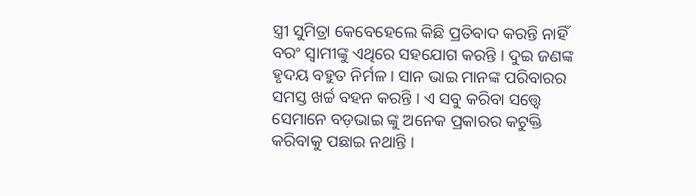ସ୍ତ୍ରୀ ସୁମିତ୍ରା କେବେହେଲେ କିଛି ପ୍ରତିବାଦ କରନ୍ତି ନାହିଁ ବରଂ ସ୍ୱାମୀଙ୍କୁ ଏଥିରେ ସହଯୋଗ କରନ୍ତି । ଦୁଇ ଜଣଙ୍କ ହୃଦୟ ବହୁତ ନିର୍ମଳ । ସାନ ଭାଇ ମାନଙ୍କ ପରିବାରର ସମସ୍ତ ଖର୍ଚ୍ଚ ବହନ କରନ୍ତି । ଏ ସବୁ କରିବା ସତ୍ତ୍ୱେ ସେମାନେ ବଡ଼ଭାଇ ଙ୍କୁ ଅନେକ ପ୍ରକାରର କଟୁକ୍ତି କରିବାକୁ ପଛାଇ ନଥାନ୍ତି ।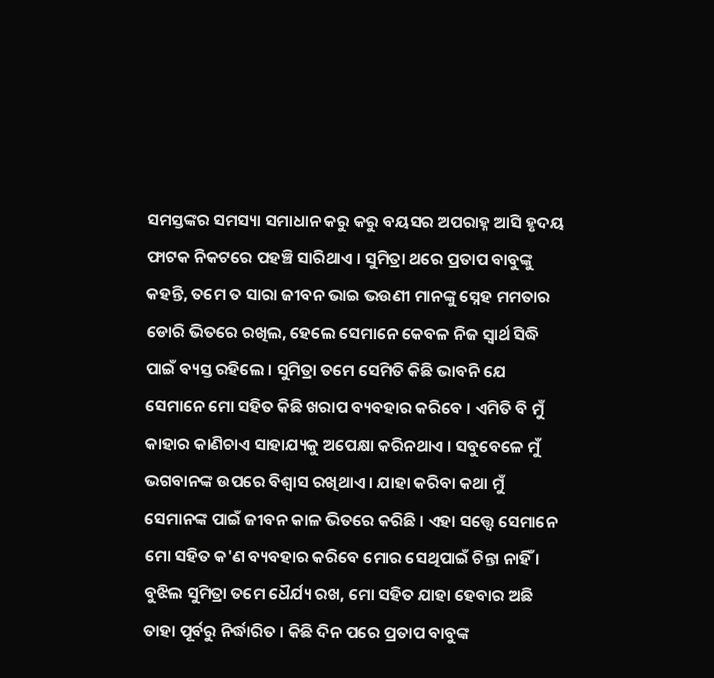ସମସ୍ତଙ୍କର ସମସ୍ୟା ସମାଧାନ କରୁ କରୁ ବୟସର ଅପରାହ୍ନ ଆସି ହୃଦୟ ଫାଟକ ନିକଟରେ ପହଞ୍ଚି ସାରିଥାଏ । ସୁମିତ୍ରା ଥରେ ପ୍ରତାପ ବାବୁଙ୍କୁ କହନ୍ତି, ତମେ ତ ସାରା ଜୀବନ ଭାଇ ଭଉଣୀ ମାନଙ୍କୁ ସ୍ନେହ ମମତାର ଡୋରି ଭିତରେ ରଖିଲ, ହେଲେ ସେମାନେ କେବଳ ନିଜ ସ୍ୱାର୍ଥ ସିଦ୍ଧି ପାଇଁ ବ୍ୟସ୍ତ ରହିଲେ । ସୁମିତ୍ରା ତମେ ସେମିତି କିଛି ଭାବନି ଯେ ସେମାନେ ମୋ ସହିତ କିଛି ଖରାପ ବ୍ୟବହାର କରିବେ । ଏମିତି ବି ମୁଁ କାହାର କାଣିଚାଏ ସାହାଯ୍ୟକୁ ଅପେକ୍ଷା କରିନଥାଏ । ସବୁବେଳେ ମୁଁ ଭଗବାନଙ୍କ ଉପରେ ବିଶ୍ୱାସ ରଖିଥାଏ । ଯାହା କରିବା କଥା ମୁଁ ସେମାନଙ୍କ ପାଇଁ ଜୀବନ କାଳ ଭିତରେ କରିଛି । ଏହା ସତ୍ତ୍ୱେ ସେମାନେ ମୋ ସହିତ କ'ଣ ବ୍ୟବହାର କରିବେ ମୋର ସେଥିପାଇଁ ଚିନ୍ତା ନାହିଁ । ବୁଝିଲ ସୁମିତ୍ରା ତମେ ଧୈର୍ଯ୍ୟ ରଖ, ମୋ ସହିତ ଯାହା ହେବାର ଅଛି ତାହା ପୂର୍ବରୁ ନିର୍ଦ୍ଧାରିତ । କିଛି ଦିନ ପରେ ପ୍ରତାପ ବାବୁଙ୍କ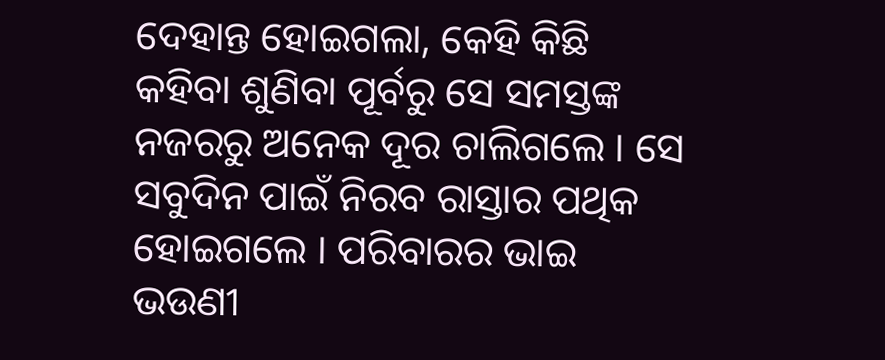ଦେହାନ୍ତ ହୋଇଗଲା, କେହି କିଛି କହିବା ଶୁଣିବା ପୂର୍ବରୁ ସେ ସମସ୍ତଙ୍କ ନଜରରୁ ଅନେକ ଦୂର ଚାଲିଗଲେ । ସେ ସବୁଦିନ ପାଇଁ ନିରବ ରାସ୍ତାର ପଥିକ ହୋଇଗଲେ । ପରିବାରର ଭାଇ ଭଉଣୀ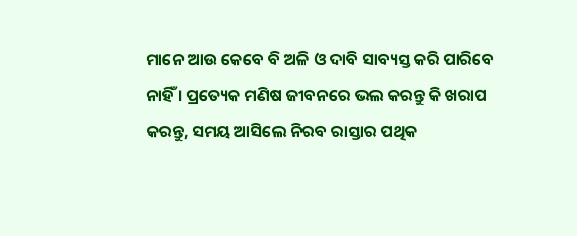ମାନେ ଆଉ କେବେ ବି ଅଳି ଓ ଦାବି ସାବ୍ୟସ୍ତ କରି ପାରିବେ ନାହିଁ । ପ୍ରତ୍ୟେକ ମଣିଷ ଜୀବନରେ ଭଲ କରନ୍ତୁ କି ଖରାପ କରନ୍ତୁ, ସମୟ ଆସିଲେ ନିରବ ରାସ୍ତାର ପଥିକ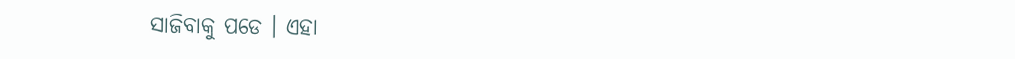ସାଜିବାକୁ ପଡେ । ଏହା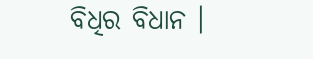ବିଧିର ବିଧାନ ।